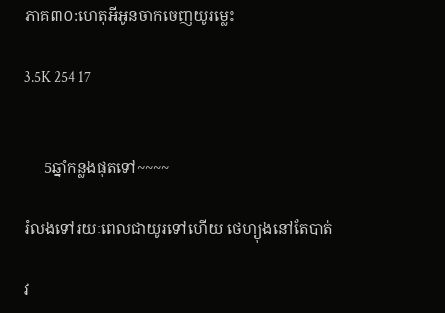ភាគ៣០:ហេតុអីអូនចាកចេញយូរម្លេះ

3.5K 254 17


     5ឆ្នាំកន្លងផុតទៅ~~~~

រំលងទៅរយៈពេលជាយូរទៅហើយ ថេហ្យុងនៅតែបាត់

វ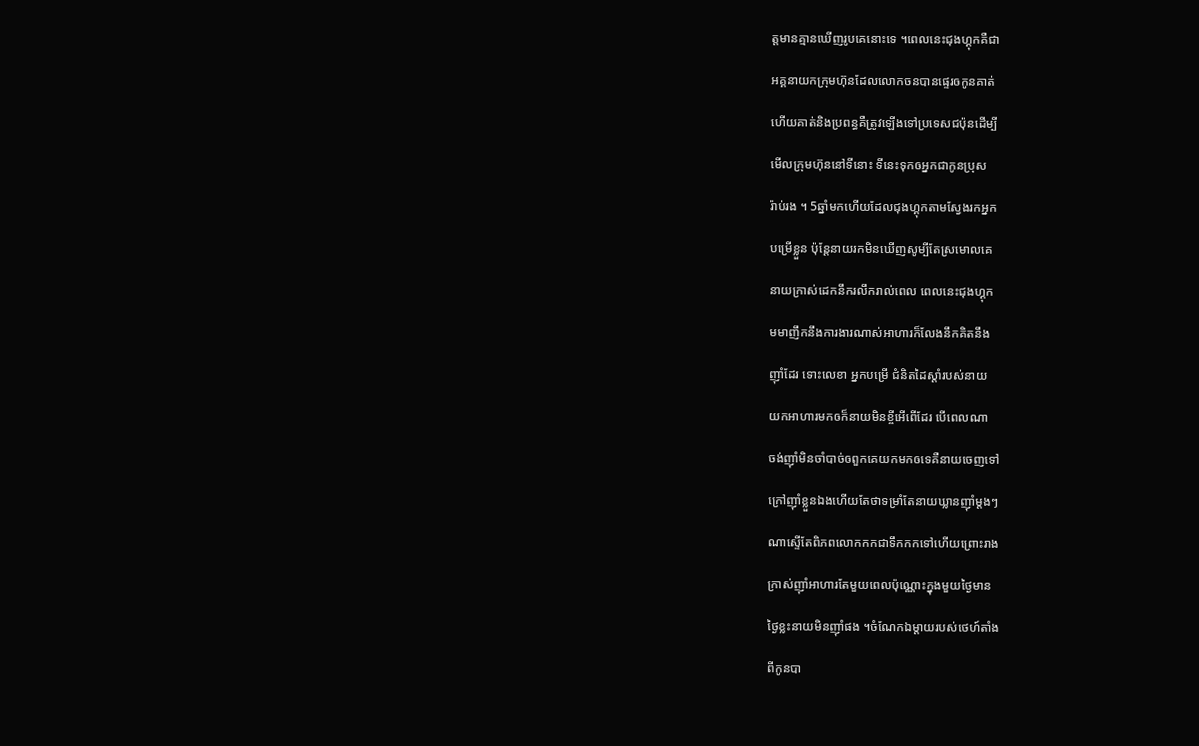ត្តមានគ្មានឃើញរូបគេនោះទេ ។ពេលនេះជុងហ្គុកគឺជា

អគ្គនាយកក្រុមហ៊ុនដែលលោកចនបានផ្ទេរឲកូនគាត់

ហើយគាត់និងប្រពន្ធគឺត្រូវឡើងទៅប្រទេសជប៉ុនដើម្បី

មើលក្រុមហ៊ុននៅទីនោះ ទីនេះទុកឲអ្នកជាកូនប្រុស

រ៉ាប់រង ។ 5ឆ្នាំមកហើយដែលជុងហ្គុកតាមស្វែងរកអ្នក

បម្រើខ្លួន ប៉ុន្តែនាយរកមិនឃើញសូម្បីតែស្រមោលគេ

នាយក្រាស់ដេកនឹករលឹករាល់ពេល ពេលនេះជុងហ្គុក

មមាញឹកនឹងការងារណាស់អាហារក៏លែងនឹកគិតនឹង

ញ៉ាំដែរ ទោះលេខា អ្នកបម្រើ ជំនិតដៃស្ដាំរបស់នាយ

យកអាហារមកឲក៏នាយមិនខ្ចីអើពើដែរ បើពេលណា

ចង់ញ៉ាំមិនចាំបាច់ឲពួកគេយកមកឲទេគឺនាយចេញទៅ

ក្រៅញ៉ាំខ្លួនឯងហើយតែថាទម្រាំតែនាយឃ្លានញ៉ាំម្ដងៗ

ណាស្ទើតែពិភពលោកកកជាទឹកកកទៅហើយព្រោះរាង

ក្រាស់ញ៉ាំអាហារតែមួយពេលប៉ុណ្ណោះក្នុងមួយថ្ងៃមាន

ថ្ងៃខ្លះនាយមិនញ៉ាំផង ។ចំណែកឯម្ដាយរបស់ថេហ៍តាំង

ពីកូនបា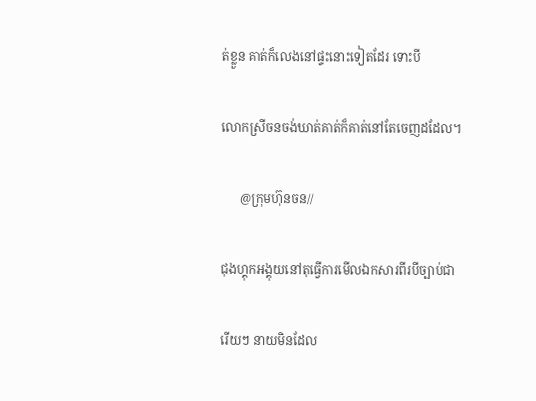ត់ខ្លួន គាត់ក៏លេងនៅផ្ទះនោះទៀតដែរ ទោះបី

លោកស្រីចនចង់ឃាត់គាត់ក៏គាត់នៅតែចេញដដែល។

      @ក្រុមហ៊ុនចន//

ជុងហ្គុកអង្គុយនៅតុធ្វើការមើលឯកសារពីរបីច្បាប់ជា

រើយៗ នាយមិនដែល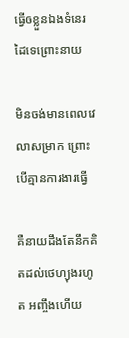ធ្វើឲខ្លួនឯងទំនេរដៃទេព្រោះនាយ

មិនចង់មានពេលវេលាសម្រាក ព្រោះបើគ្មានការងារធ្វើ

គឺនាយដឹងតែនឹកគិតដល់ថេហ្យុងរហូត អញ្ចឹងហើយ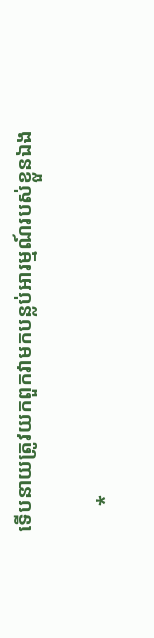ទើបនាយត្រូវយកពួកវាមកបន្លប់អារម្មណ៍របស់ខ្លួនឯង

     *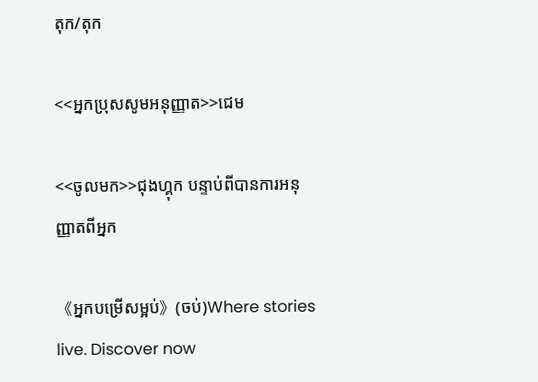តុក/តុក

<<អ្នកប្រុសសូមអនុញ្ញាត>>ជេម

<<ចូលមក>>ជុងហ្គុក បន្ទាប់ពីបានការអនុញ្ញាតពីអ្នក

《អ្នកបម្រើសម្អប់》(ចប់)Where stories live. Discover now